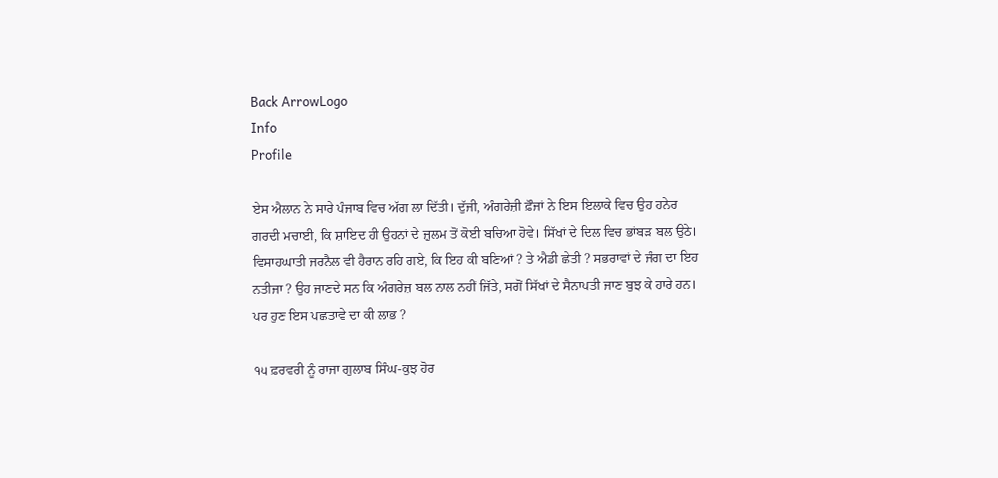Back ArrowLogo
Info
Profile

ਏਸ ਐਲਾਨ ਨੇ ਸਾਰੇ ਪੰਜਾਬ ਵਿਚ ਅੱਗ ਲਾ ਦਿੱਤੀ। ਦੁੱਜੀ, ਅੰਗਰੇਜ਼ੀ ਫ਼ੌਜਾਂ ਨੇ ਇਸ ਇਲਾਕੇ ਵਿਚ ਉਹ ਹਨੇਰ ਗਰਦੀ ਮਚਾਈ, ਕਿ ਸ਼ਾਇਦ ਹੀ ਉਹਨਾਂ ਦੇ ਜ਼ੁਲਮ ਤੋਂ ਕੋਈ ਬਚਿਆ ਹੋਵੇ। ਸਿੱਖਾਂ ਦੇ ਦਿਲ ਵਿਚ ਭਾਂਬੜ ਬਲ ਉਠੇ। ਵਿਸਾਹਘਾਤੀ ਜਰਨੈਲ ਵੀ ਹੈਰਾਨ ਰਹਿ ਗਏ, ਕਿ ਇਹ ਕੀ ਬਣਿਆਂ ? ਤੇ ਐਡੀ ਛੇਤੀ ? ਸਭਰਾਵਾਂ ਦੇ ਜੰਗ ਦਾ ਇਹ ਨਤੀਜਾ ? ਉਹ ਜਾਣਦੇ ਸਨ ਕਿ ਅੰਗਰੇਜ਼ ਬਲ ਨਾਲ ਨਹੀਂ ਜਿੱਤੇ, ਸਗੋਂ ਸਿੱਖਾਂ ਦੇ ਸੈਨਾਪਤੀ ਜਾਣ ਬੁਝ ਕੇ ਹਾਰੇ ਹਨ। ਪਰ ਹੁਣ ਇਸ ਪਛਤਾਵੇ ਦਾ ਕੀ ਲਾਭ ?

੧੫ ਫ਼ਰਵਰੀ ਨੂੰ ਰਾਜਾ ਗੁਲਾਬ ਸਿੰਘ-ਕੁਝ ਹੋਰ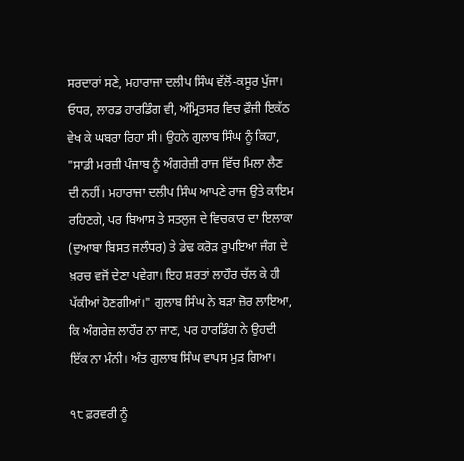ਸਰਦਾਰਾਂ ਸਣੇ, ਮਹਾਰਾਜਾ ਦਲੀਪ ਸਿੰਘ ਵੱਲੋਂ-ਕਸੂਰ ਪੁੱਜਾ। ਓਧਰ, ਲਾਰਡ ਹਾਰਡਿੰਗ ਵੀ, ਅੰਮ੍ਰਿਤਸਰ ਵਿਚ ਫ਼ੌਜੀ ਇਕੱਠ ਵੇਖ ਕੇ ਘਬਰਾ ਰਿਹਾ ਸੀ। ਉਹਨੇ ਗੁਲਾਬ ਸਿੰਘ ਨੂੰ ਕਿਹਾ, "ਸਾਡੀ ਮਰਜ਼ੀ ਪੰਜਾਬ ਨੂੰ ਅੰਗਰੇਜ਼ੀ ਰਾਜ ਵਿੱਚ ਮਿਲਾ ਲੈਣ ਦੀ ਨਹੀਂ। ਮਹਾਰਾਜਾ ਦਲੀਪ ਸਿੰਘ ਆਪਣੇ ਰਾਜ ਉਤੇ ਕਾਇਮ ਰਹਿਣਗੇ, ਪਰ ਬਿਆਸ ਤੇ ਸਤਲੁਜ ਦੇ ਵਿਚਕਾਰ ਦਾ ਇਲਾਕਾ (ਦੁਆਬਾ ਬਿਸਤ ਜਲੰਧਰ) ਤੇ ਡੇਢ ਕਰੋੜ ਰੁਪਇਆ ਜੰਗ ਦੇ ਖ਼ਰਚ ਵਜੋਂ ਦੇਣਾ ਪਵੇਗਾ। ਇਹ ਸ਼ਰਤਾਂ ਲਾਹੌਰ ਚੱਲ ਕੇ ਹੀ ਪੱਕੀਆਂ ਹੋਣਗੀਆਂ।" ਗੁਲਾਬ ਸਿੰਘ ਨੇ ਬੜਾ ਜ਼ੋਰ ਲਾਇਆ, ਕਿ ਅੰਗਰੇਜ਼ ਲਾਹੌਰ ਨਾ ਜਾਣ, ਪਰ ਹਾਰਡਿੰਗ ਨੇ ਉਹਦੀ ਇੱਕ ਨਾ ਮੰਨੀ। ਅੰਤ ਗੁਲਾਬ ਸਿੰਘ ਵਾਪਸ ਮੁੜ ਗਿਆ।

੧੮ ਫ਼ਰਵਰੀ ਨੂੰ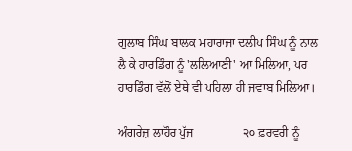ਗੁਲਾਬ ਸਿੰਘ ਬਾਲਕ ਮਹਾਰਾਜਾ ਦਲੀਪ ਸਿੰਘ ਨੂੰ ਨਾਲ ਲੈ ਕੇ ਹਾਰਡਿੰਗ ਨੂੰ 'ਲਲਿਆਣੀ' ਆ ਮਿਲਿਆ, ਪਰ ਹਾਰਡਿੰਗ ਵੱਲੋਂ ਏਥੇ ਵੀ ਪਹਿਲਾ ਹੀ ਜਵਾਬ ਮਿਲਿਆ।

ਅੰਗਰੇਜ਼ ਲਾਹੌਰ ਪੁੱਜ                ੨੦ ਫ਼ਰਵਰੀ ਨੂੰ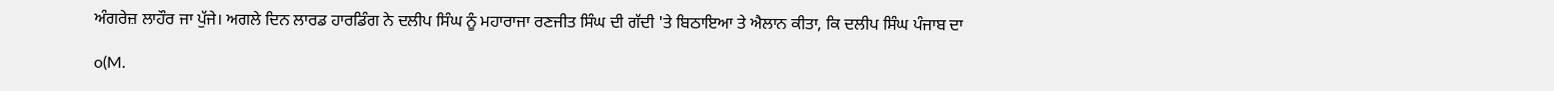ਅੰਗਰੇਜ਼ ਲਾਹੌਰ ਜਾ ਪੁੱਜੇ। ਅਗਲੇ ਦਿਨ ਲਾਰਡ ਹਾਰਡਿੰਗ ਨੇ ਦਲੀਪ ਸਿੰਘ ਨੂੰ ਮਹਾਰਾਜਾ ਰਣਜੀਤ ਸਿੰਘ ਦੀ ਗੱਦੀ 'ਤੇ ਬਿਠਾਇਆ ਤੇ ਐਲਾਨ ਕੀਤਾ, ਕਿ ਦਲੀਪ ਸਿੰਘ ਪੰਜਾਬ ਦਾ

o(M.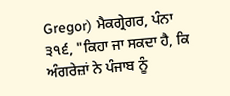Gregor) ਮੈਕਗ੍ਰੇਗਰ, ਪੰਨਾ ੩੧੬, "ਕਿਹਾ ਜਾ ਸਕਦਾ ਹੈ, ਕਿ ਅੰਗਰੇਜ਼ਾਂ ਨੇ ਪੰਜਾਬ ਨੂੰ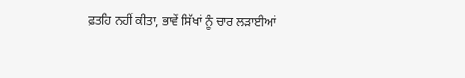ਫ਼ਤਹਿ ਨਹੀਂ ਕੀਤਾ, ਭਾਵੇਂ ਸਿੱਖਾਂ ਨੂੰ ਚਾਰ ਲੜਾਈਆਂ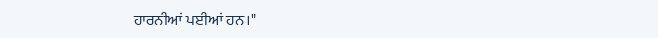ਹਾਰਨੀਆਂ ਪਈਆਂ ਹਨ।"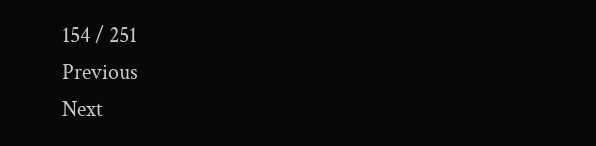154 / 251
Previous
Next